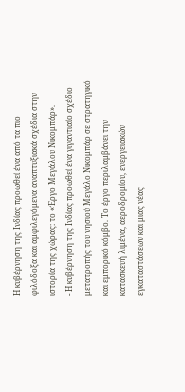Η κυβέρνηση της Ινδίας προωθεί ένα από τα πιο φιλόδοξα και αμφιλεγόμενα αναπτυξιακά σχέδια στην ιστορία της χώρας: το «Έργο Μεγάλου Νικομπάρ».
- Η κυβέρνηση της Ινδίας προωθεί ένα γιγαντιαίο σχέδιο μετατροπής του νησιού Μεγάλο Νικομπάρ σε στρατηγικό και εμπορικό κόμβο. Το έργο περιλαμβάνει την κατασκευή λιμένα, αεροδρομίου, ενεργειακών εγκαταστάσεων και μιας νέας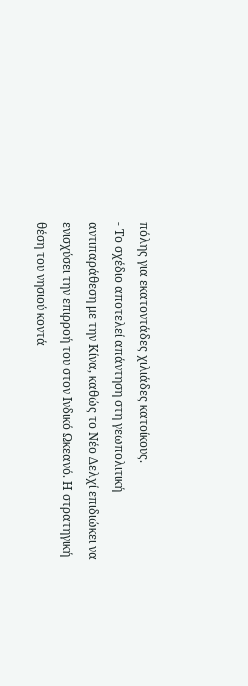πόλης για εκατοντάδες χιλιάδες κατοίκους.
- Το σχέδιο αποτελεί απάντηση στη γεωπολιτική αντιπαράθεση με την Κίνα, καθώς το Νέο Δελχί επιδιώκει να ενισχύσει την επιρροή του στον Ινδικό Ωκεανό. Η στρατηγική θέση του νησιού κοντά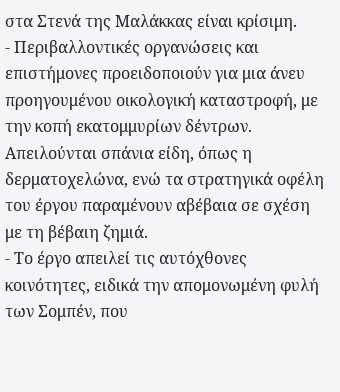στα Στενά της Μαλάκκας είναι κρίσιμη.
- Περιβαλλοντικές οργανώσεις και επιστήμονες προειδοποιούν για μια άνευ προηγουμένου οικολογική καταστροφή, με την κοπή εκατομμυρίων δέντρων. Απειλούνται σπάνια είδη, όπως η δερματοχελώνα, ενώ τα στρατηγικά οφέλη του έργου παραμένουν αβέβαια σε σχέση με τη βέβαιη ζημιά.
- Το έργο απειλεί τις αυτόχθονες κοινότητες, ειδικά την απομονωμένη φυλή των Σομπέν, που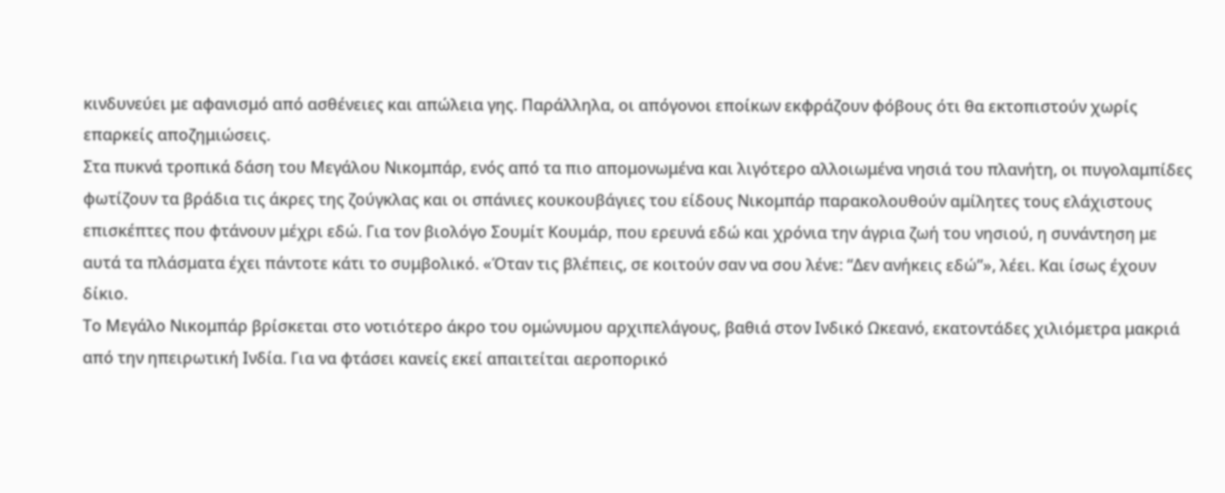κινδυνεύει με αφανισμό από ασθένειες και απώλεια γης. Παράλληλα, οι απόγονοι εποίκων εκφράζουν φόβους ότι θα εκτοπιστούν χωρίς επαρκείς αποζημιώσεις.
Στα πυκνά τροπικά δάση του Μεγάλου Νικομπάρ, ενός από τα πιο απομονωμένα και λιγότερο αλλοιωμένα νησιά του πλανήτη, οι πυγολαμπίδες φωτίζουν τα βράδια τις άκρες της ζούγκλας και οι σπάνιες κουκουβάγιες του είδους Νικομπάρ παρακολουθούν αμίλητες τους ελάχιστους επισκέπτες που φτάνουν μέχρι εδώ. Για τον βιολόγο Σουμίτ Κουμάρ, που ερευνά εδώ και χρόνια την άγρια ζωή του νησιού, η συνάντηση με αυτά τα πλάσματα έχει πάντοτε κάτι το συμβολικό. «Όταν τις βλέπεις, σε κοιτούν σαν να σου λένε: “Δεν ανήκεις εδώ”», λέει. Και ίσως έχουν δίκιο.
Το Μεγάλο Νικομπάρ βρίσκεται στο νοτιότερο άκρο του ομώνυμου αρχιπελάγους, βαθιά στον Ινδικό Ωκεανό, εκατοντάδες χιλιόμετρα μακριά από την ηπειρωτική Ινδία. Για να φτάσει κανείς εκεί απαιτείται αεροπορικό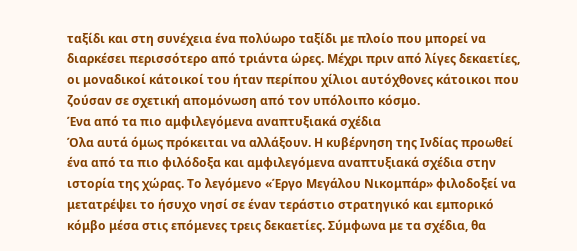ταξίδι και στη συνέχεια ένα πολύωρο ταξίδι με πλοίο που μπορεί να διαρκέσει περισσότερο από τριάντα ώρες. Μέχρι πριν από λίγες δεκαετίες, οι μοναδικοί κάτοικοί του ήταν περίπου χίλιοι αυτόχθονες κάτοικοι που ζούσαν σε σχετική απομόνωση από τον υπόλοιπο κόσμο.
Ένα από τα πιο αμφιλεγόμενα αναπτυξιακά σχέδια
Όλα αυτά όμως πρόκειται να αλλάξουν. Η κυβέρνηση της Ινδίας προωθεί ένα από τα πιο φιλόδοξα και αμφιλεγόμενα αναπτυξιακά σχέδια στην ιστορία της χώρας. Το λεγόμενο «Έργο Μεγάλου Νικομπάρ» φιλοδοξεί να μετατρέψει το ήσυχο νησί σε έναν τεράστιο στρατηγικό και εμπορικό κόμβο μέσα στις επόμενες τρεις δεκαετίες. Σύμφωνα με τα σχέδια, θα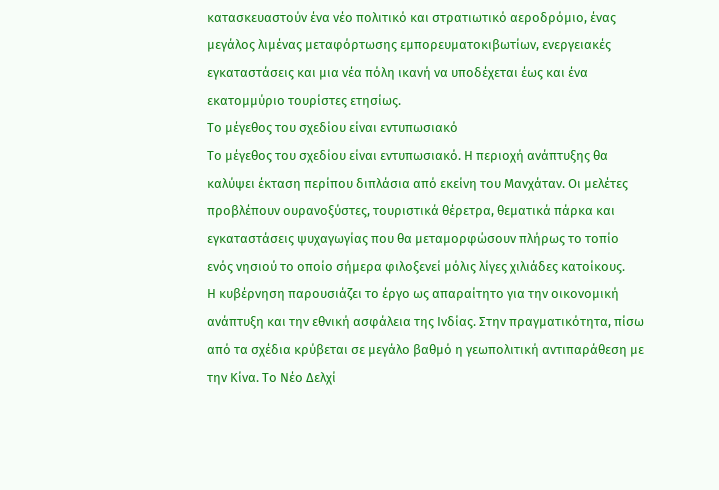κατασκευαστούν ένα νέο πολιτικό και στρατιωτικό αεροδρόμιο, ένας μεγάλος λιμένας μεταφόρτωσης εμπορευματοκιβωτίων, ενεργειακές εγκαταστάσεις και μια νέα πόλη ικανή να υποδέχεται έως και ένα εκατομμύριο τουρίστες ετησίως.
Το μέγεθος του σχεδίου είναι εντυπωσιακό
Το μέγεθος του σχεδίου είναι εντυπωσιακό. Η περιοχή ανάπτυξης θα καλύψει έκταση περίπου διπλάσια από εκείνη του Μανχάταν. Οι μελέτες προβλέπουν ουρανοξύστες, τουριστικά θέρετρα, θεματικά πάρκα και εγκαταστάσεις ψυχαγωγίας που θα μεταμορφώσουν πλήρως το τοπίο ενός νησιού το οποίο σήμερα φιλοξενεί μόλις λίγες χιλιάδες κατοίκους.
Η κυβέρνηση παρουσιάζει το έργο ως απαραίτητο για την οικονομική ανάπτυξη και την εθνική ασφάλεια της Ινδίας. Στην πραγματικότητα, πίσω από τα σχέδια κρύβεται σε μεγάλο βαθμό η γεωπολιτική αντιπαράθεση με την Κίνα. Το Νέο Δελχί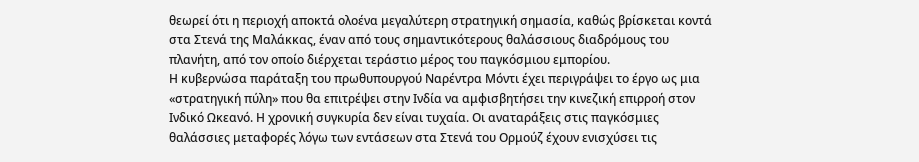θεωρεί ότι η περιοχή αποκτά ολοένα μεγαλύτερη στρατηγική σημασία, καθώς βρίσκεται κοντά στα Στενά της Μαλάκκας, έναν από τους σημαντικότερους θαλάσσιους διαδρόμους του πλανήτη, από τον οποίο διέρχεται τεράστιο μέρος του παγκόσμιου εμπορίου.
Η κυβερνώσα παράταξη του πρωθυπουργού Ναρέντρα Μόντι έχει περιγράψει το έργο ως μια «στρατηγική πύλη» που θα επιτρέψει στην Ινδία να αμφισβητήσει την κινεζική επιρροή στον Ινδικό Ωκεανό. Η χρονική συγκυρία δεν είναι τυχαία. Οι αναταράξεις στις παγκόσμιες θαλάσσιες μεταφορές λόγω των εντάσεων στα Στενά του Ορμούζ έχουν ενισχύσει τις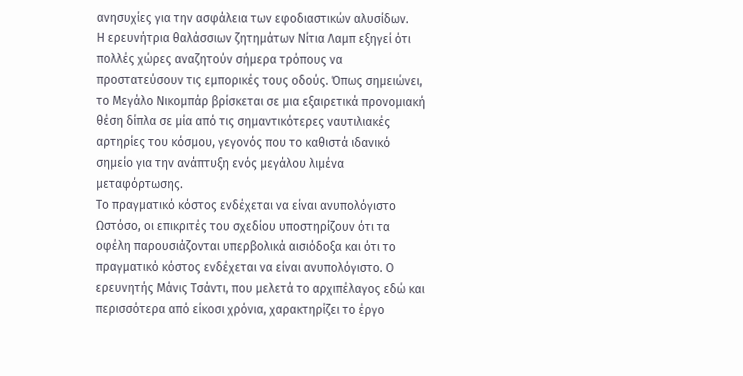ανησυχίες για την ασφάλεια των εφοδιαστικών αλυσίδων.
Η ερευνήτρια θαλάσσιων ζητημάτων Νίτια Λαμπ εξηγεί ότι πολλές χώρες αναζητούν σήμερα τρόπους να προστατεύσουν τις εμπορικές τους οδούς. Όπως σημειώνει, το Μεγάλο Νικομπάρ βρίσκεται σε μια εξαιρετικά προνομιακή θέση δίπλα σε μία από τις σημαντικότερες ναυτιλιακές αρτηρίες του κόσμου, γεγονός που το καθιστά ιδανικό σημείο για την ανάπτυξη ενός μεγάλου λιμένα μεταφόρτωσης.
Το πραγματικό κόστος ενδέχεται να είναι ανυπολόγιστο
Ωστόσο, οι επικριτές του σχεδίου υποστηρίζουν ότι τα οφέλη παρουσιάζονται υπερβολικά αισιόδοξα και ότι το πραγματικό κόστος ενδέχεται να είναι ανυπολόγιστο. Ο ερευνητής Μάνις Τσάντι, που μελετά το αρχιπέλαγος εδώ και περισσότερα από είκοσι χρόνια, χαρακτηρίζει το έργο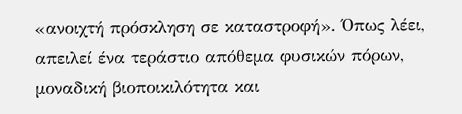«ανοιχτή πρόσκληση σε καταστροφή». Όπως λέει, απειλεί ένα τεράστιο απόθεμα φυσικών πόρων, μοναδική βιοποικιλότητα και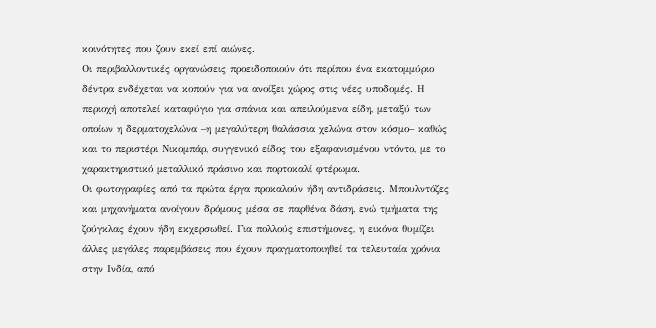κοινότητες που ζουν εκεί επί αιώνες.
Οι περιβαλλοντικές οργανώσεις προειδοποιούν ότι περίπου ένα εκατομμύριο δέντρα ενδέχεται να κοπούν για να ανοίξει χώρος στις νέες υποδομές. Η περιοχή αποτελεί καταφύγιο για σπάνια και απειλούμενα είδη, μεταξύ των οποίων η δερματοχελώνα –η μεγαλύτερη θαλάσσια χελώνα στον κόσμο– καθώς και το περιστέρι Νικομπάρ, συγγενικό είδος του εξαφανισμένου ντόντο, με το χαρακτηριστικό μεταλλικό πράσινο και πορτοκαλί φτέρωμα.
Οι φωτογραφίες από τα πρώτα έργα προκαλούν ήδη αντιδράσεις. Μπουλντόζες και μηχανήματα ανοίγουν δρόμους μέσα σε παρθένα δάση, ενώ τμήματα της ζούγκλας έχουν ήδη εκχερσωθεί. Για πολλούς επιστήμονες, η εικόνα θυμίζει άλλες μεγάλες παρεμβάσεις που έχουν πραγματοποιηθεί τα τελευταία χρόνια στην Ινδία, από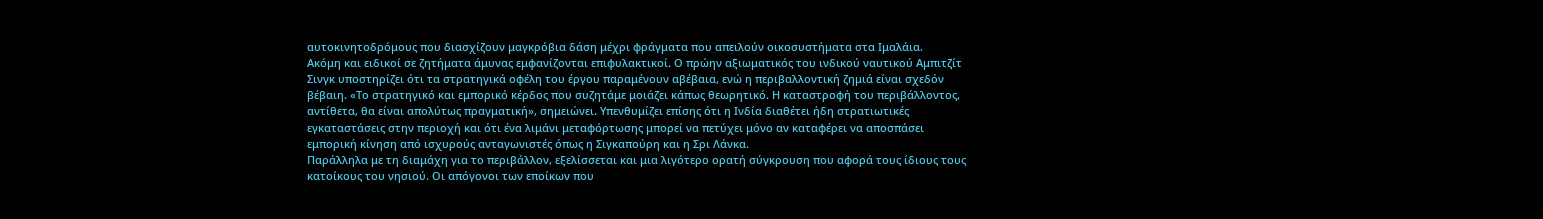αυτοκινητοδρόμους που διασχίζουν μαγκρόβια δάση μέχρι φράγματα που απειλούν οικοσυστήματα στα Ιμαλάια.
Ακόμη και ειδικοί σε ζητήματα άμυνας εμφανίζονται επιφυλακτικοί. Ο πρώην αξιωματικός του ινδικού ναυτικού Αμπιτζίτ Σινγκ υποστηρίζει ότι τα στρατηγικά οφέλη του έργου παραμένουν αβέβαια, ενώ η περιβαλλοντική ζημιά είναι σχεδόν βέβαιη. «Το στρατηγικό και εμπορικό κέρδος που συζητάμε μοιάζει κάπως θεωρητικό. Η καταστροφή του περιβάλλοντος, αντίθετα, θα είναι απολύτως πραγματική», σημειώνει. Υπενθυμίζει επίσης ότι η Ινδία διαθέτει ήδη στρατιωτικές εγκαταστάσεις στην περιοχή και ότι ένα λιμάνι μεταφόρτωσης μπορεί να πετύχει μόνο αν καταφέρει να αποσπάσει εμπορική κίνηση από ισχυρούς ανταγωνιστές όπως η Σιγκαπούρη και η Σρι Λάνκα.
Παράλληλα με τη διαμάχη για το περιβάλλον, εξελίσσεται και μια λιγότερο ορατή σύγκρουση που αφορά τους ίδιους τους κατοίκους του νησιού. Οι απόγονοι των εποίκων που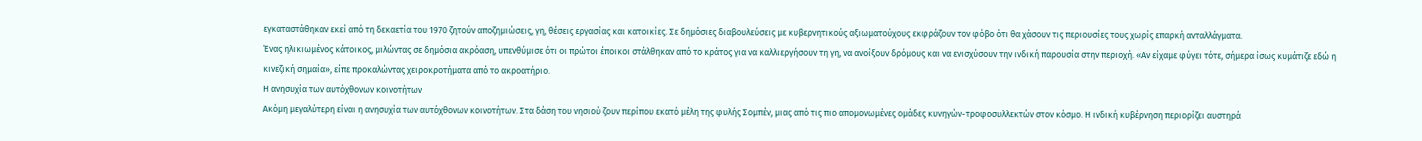εγκαταστάθηκαν εκεί από τη δεκαετία του 1970 ζητούν αποζημιώσεις, γη, θέσεις εργασίας και κατοικίες. Σε δημόσιες διαβουλεύσεις με κυβερνητικούς αξιωματούχους εκφράζουν τον φόβο ότι θα χάσουν τις περιουσίες τους χωρίς επαρκή ανταλλάγματα.
Ένας ηλικιωμένος κάτοικος, μιλώντας σε δημόσια ακρόαση, υπενθύμισε ότι οι πρώτοι έποικοι στάλθηκαν από το κράτος για να καλλιεργήσουν τη γη, να ανοίξουν δρόμους και να ενισχύσουν την ινδική παρουσία στην περιοχή. «Αν είχαμε φύγει τότε, σήμερα ίσως κυμάτιζε εδώ η κινεζική σημαία», είπε προκαλώντας χειροκροτήματα από το ακροατήριο.
Η ανησυχία των αυτόχθονων κοινοτήτων
Ακόμη μεγαλύτερη είναι η ανησυχία των αυτόχθονων κοινοτήτων. Στα δάση του νησιού ζουν περίπου εκατό μέλη της φυλής Σομπέν, μιας από τις πιο απομονωμένες ομάδες κυνηγών-τροφοσυλλεκτών στον κόσμο. Η ινδική κυβέρνηση περιορίζει αυστηρά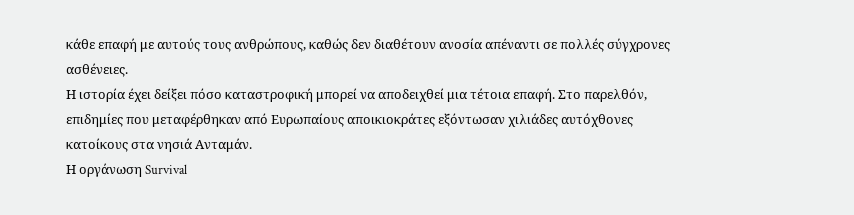κάθε επαφή με αυτούς τους ανθρώπους, καθώς δεν διαθέτουν ανοσία απέναντι σε πολλές σύγχρονες ασθένειες.
Η ιστορία έχει δείξει πόσο καταστροφική μπορεί να αποδειχθεί μια τέτοια επαφή. Στο παρελθόν, επιδημίες που μεταφέρθηκαν από Ευρωπαίους αποικιοκράτες εξόντωσαν χιλιάδες αυτόχθονες κατοίκους στα νησιά Ανταμάν.
Η οργάνωση Survival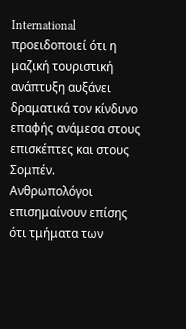International προειδοποιεί ότι η μαζική τουριστική ανάπτυξη αυξάνει δραματικά τον κίνδυνο επαφής ανάμεσα στους επισκέπτες και στους Σομπέν. Ανθρωπολόγοι επισημαίνουν επίσης ότι τμήματα των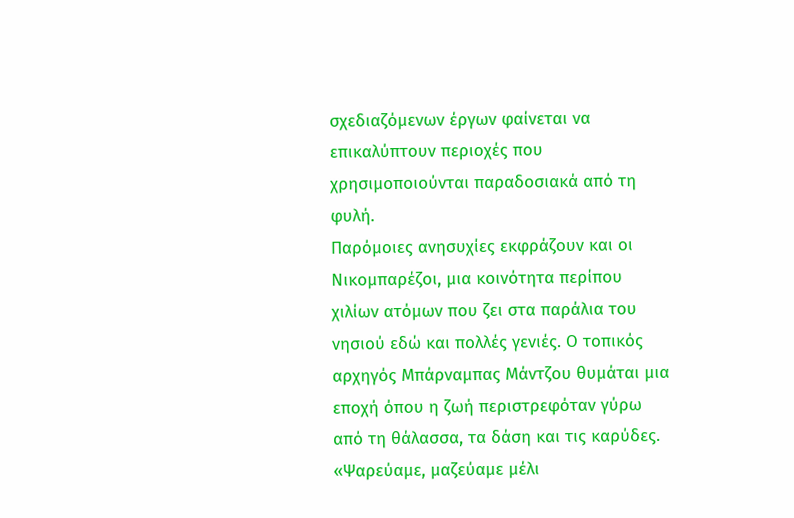σχεδιαζόμενων έργων φαίνεται να επικαλύπτουν περιοχές που χρησιμοποιούνται παραδοσιακά από τη φυλή.
Παρόμοιες ανησυχίες εκφράζουν και οι Νικομπαρέζοι, μια κοινότητα περίπου χιλίων ατόμων που ζει στα παράλια του νησιού εδώ και πολλές γενιές. Ο τοπικός αρχηγός Μπάρναμπας Μάντζου θυμάται μια εποχή όπου η ζωή περιστρεφόταν γύρω από τη θάλασσα, τα δάση και τις καρύδες. «Ψαρεύαμε, μαζεύαμε μέλι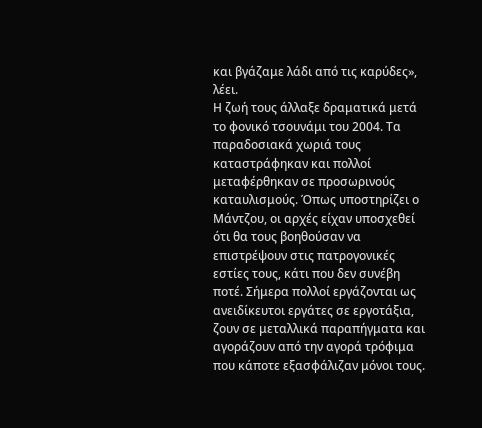και βγάζαμε λάδι από τις καρύδες», λέει.
Η ζωή τους άλλαξε δραματικά μετά το φονικό τσουνάμι του 2004. Τα παραδοσιακά χωριά τους καταστράφηκαν και πολλοί μεταφέρθηκαν σε προσωρινούς καταυλισμούς. Όπως υποστηρίζει ο Μάντζου, οι αρχές είχαν υποσχεθεί ότι θα τους βοηθούσαν να επιστρέψουν στις πατρογονικές εστίες τους, κάτι που δεν συνέβη ποτέ. Σήμερα πολλοί εργάζονται ως ανειδίκευτοι εργάτες σε εργοτάξια, ζουν σε μεταλλικά παραπήγματα και αγοράζουν από την αγορά τρόφιμα που κάποτε εξασφάλιζαν μόνοι τους.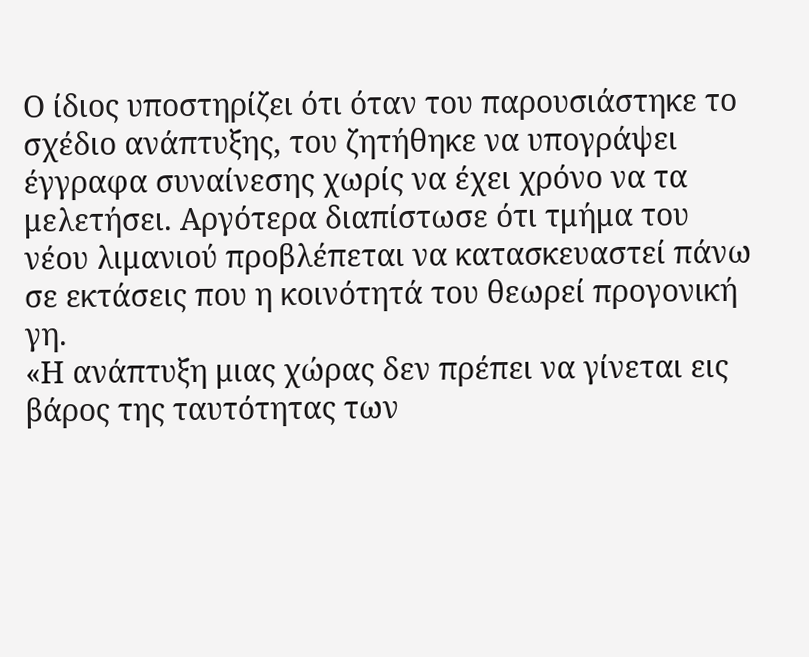Ο ίδιος υποστηρίζει ότι όταν του παρουσιάστηκε το σχέδιο ανάπτυξης, του ζητήθηκε να υπογράψει έγγραφα συναίνεσης χωρίς να έχει χρόνο να τα μελετήσει. Αργότερα διαπίστωσε ότι τμήμα του νέου λιμανιού προβλέπεται να κατασκευαστεί πάνω σε εκτάσεις που η κοινότητά του θεωρεί προγονική γη.
«Η ανάπτυξη μιας χώρας δεν πρέπει να γίνεται εις βάρος της ταυτότητας των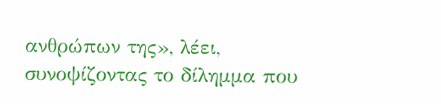ανθρώπων της», λέει, συνοψίζοντας το δίλημμα που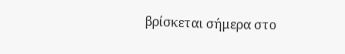βρίσκεται σήμερα στο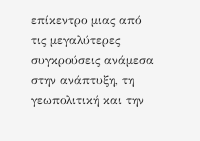επίκεντρο μιας από τις μεγαλύτερες συγκρούσεις ανάμεσα στην ανάπτυξη, τη γεωπολιτική και την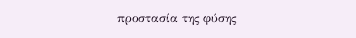προστασία της φύσης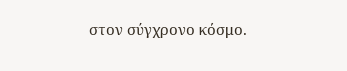στον σύγχρονο κόσμο.